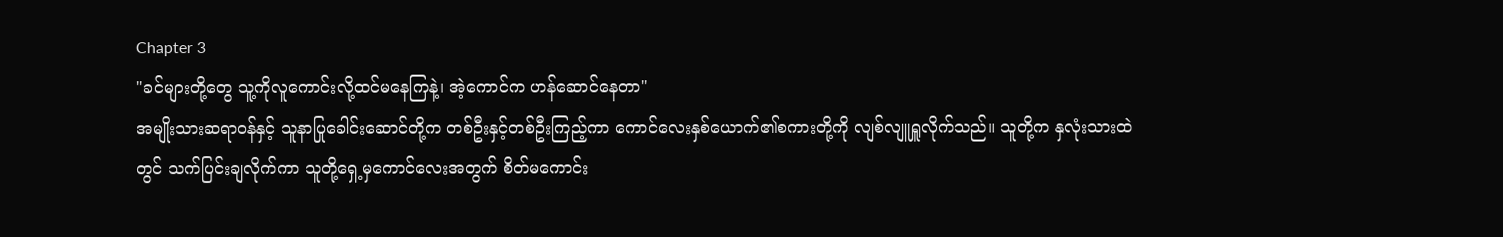Chapter 3
"ခင်များတို့တွေ သူ့ကိုလူကောင်းလို့ထင်မနေကြနဲ့၊ အဲ့ကောင်က ဟန်ဆောင်နေတာ"
အမျိုးသားဆရာဝန်နှင့် သူနာပြုခေါင်းဆောင်တို့က တစ်ဦးနှင့်တစ်ဦးကြည့်ကာ ကောင်လေးနှစ်ယောက်၏စကားတို့ကို လျစ်လျူရှူလိုက်သည်။ သူတို့က နှလုံးသားထဲတွင် သက်ပြင်းချလိုက်ကာ သူတို့ရှေ့မှကောင်လေးအတွက် စိတ်မကောင်း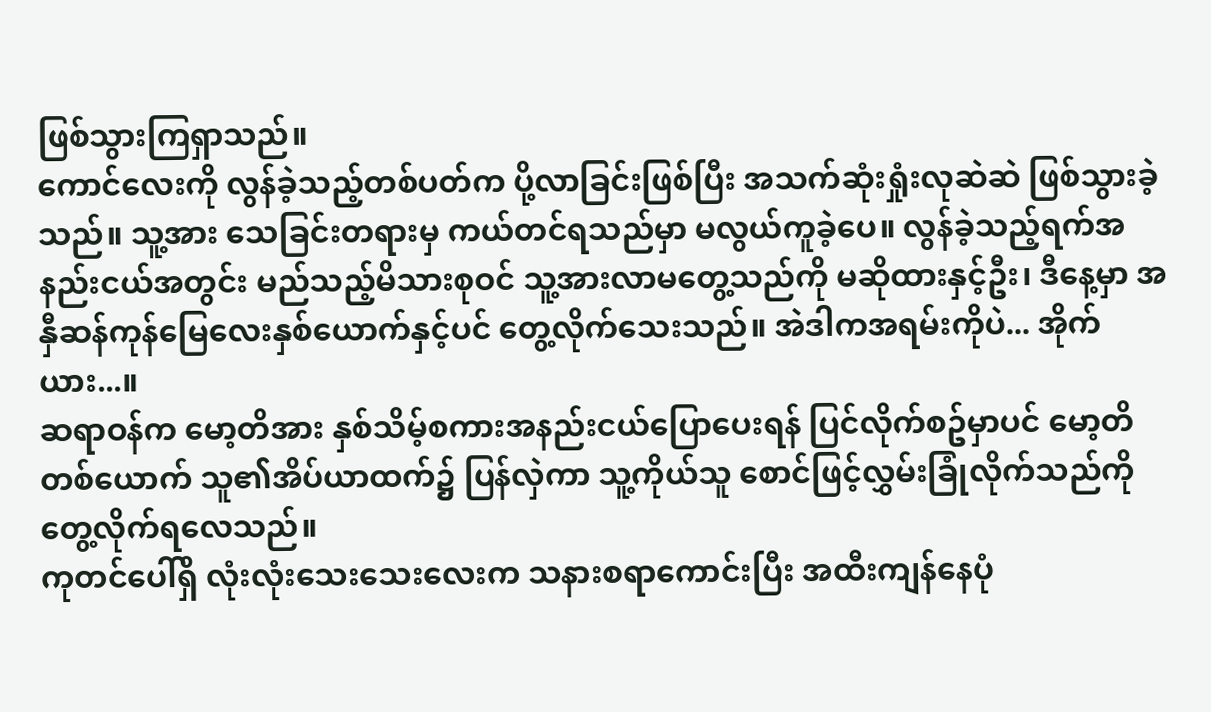ဖြစ်သွားကြရှာသည်။
ကောင်လေးကို လွန်ခဲ့သည့်တစ်ပတ်က ပို့လာခြင်းဖြစ်ပြီး အသက်ဆုံးရှုံးလုဆဲဆဲ ဖြစ်သွားခဲ့သည်။ သူ့အား သေခြင်းတရားမှ ကယ်တင်ရသည်မှာ မလွယ်ကူခဲ့ပေ။ လွန်ခဲ့သည့်ရက်အနည်းငယ်အတွင်း မည်သည့်မိသားစုဝင် သူ့အားလာမတွေ့သည်ကို မဆိုထားနှင့်ဦး၊ ဒီနေ့မှာ အနှီဆန်ကုန်မြေလေးနှစ်ယောက်နှင့်ပင် တွေ့လိုက်သေးသည်။ အဲဒါကအရမ်းကိုပဲ... အိုက်ယား...။
ဆရာဝန်က မော့တိအား နှစ်သိမ့်စကားအနည်းငယ်ပြောပေးရန် ပြင်လိုက်စဥ်မှာပင် မော့တိတစ်ယောက် သူ၏အိပ်ယာထက်၌ ပြန်လှဲကာ သူ့ကိုယ်သူ စောင်ဖြင့်လွှမ်းခြုံလိုက်သည်ကို တွေ့လိုက်ရလေသည်။
ကုတင်ပေါ်ရှိ လုံးလုံးသေးသေးလေးက သနားစရာကောင်းပြီး အထီးကျန်နေပုံ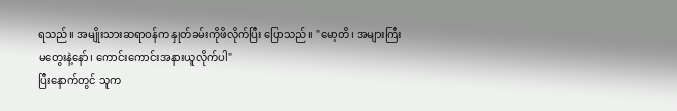ရသည်။ အမျိုးသားဆရာဝန်က နှုတ်ခမ်းကိုဖိလိုက်ပြီး ပြောသည်။ "မော့တိ၊ အများကြီးမတွေးနဲ့နော်၊ ကောင်းကောင်းအနားယူလိုက်ပါ"
ပြီးနောက်တွင် သူက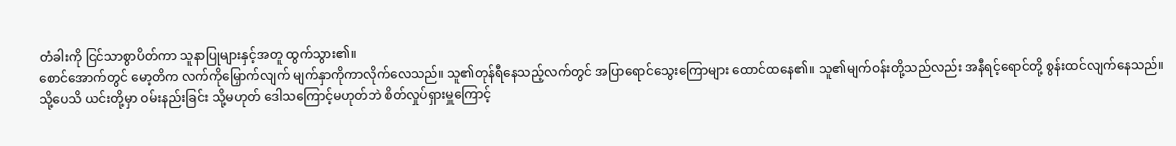တံခါးကို ငြင်သာစွာပိတ်ကာ သူနာပြုများနှင့်အတူ ထွက်သွား၏။
စောင်အောက်တွင် မော့တိက လက်ကိုမြှောက်လျက် မျက်နှာကိုကာလိုက်လေသည်။ သူ၏တုန်ရီနေသည့်လက်တွင် အပြာရောင်သွေးကြောများ ထောင်ထနေ၏။ သူ၏မျက်ဝန်းတို့သည်လည်း အနီရင့်ရောင်တို့ စွန်းထင်လျက်နေသည်။
သို့ပေသိ ယင်းတို့မှာ ဝမ်းနည်းခြင်း သို့မဟုတ် ဒေါသကြောင့်မဟုတ်ဘဲ စိတ်လှုပ်ရှားမှူကြောင့်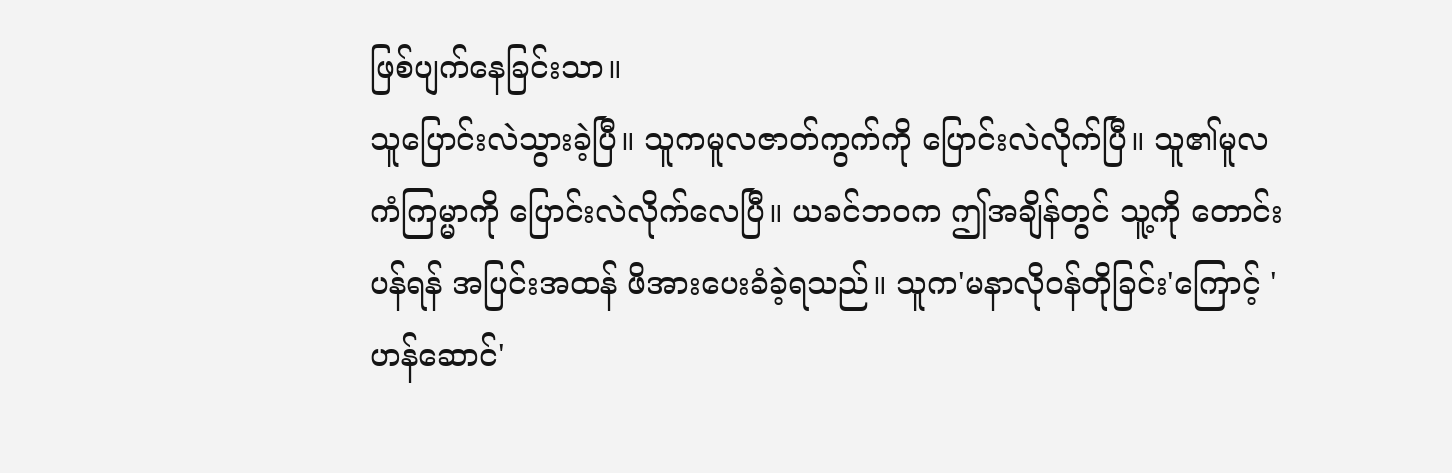ဖြစ်ပျက်နေခြင်းသာ။
သူပြောင်းလဲသွားခဲ့ပြီ။ သူကမူလဇာတ်ကွက်ကို ပြောင်းလဲလိုက်ပြီ။ သူ၏မူလကံကြမ္မာကို ပြောင်းလဲလိုက်လေပြီ။ ယခင်ဘဝက ဤအချိန်တွင် သူ့ကို တောင်းပန်ရန် အပြင်းအထန် ဖိအားပေးခံခဲ့ရသည်။ သူက'မနာလိုဝန်တိုခြင်း'ကြောင့် 'ဟန်ဆောင်'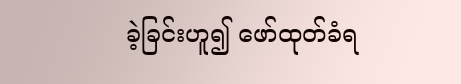ခဲ့ခြင်းဟူ၍ ဖော်ထုတ်ခံရ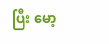ပြီး မော့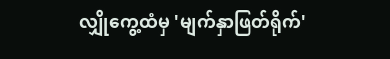လျှိုကွေ့ထံမှ 'မျက်နှာဖြတ်ရိုက်'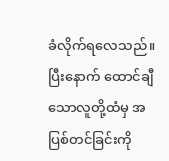ခံလိုက်ရလေသည်။ ပြီးနောက် ထောင်ချီသောလူတို့ထံမှ အပြစ်တင်ခြင်းကို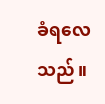ခံရလေသည်။